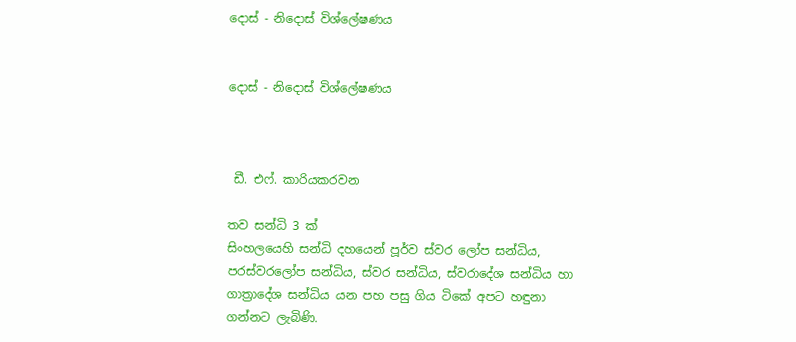දොස් - නිදොස් විශ්ලේෂණය


දොස් - නිදොස් විශ්ලේෂණය



 ඩී. එෆ්. කාරියකරවන

තව සන්ධි 3 ක්
සිංහලයෙහි සන්ධි දහයෙන් පූර්ව ස්වර ලෝප සන්ධිය, පරස්වරලෝප සන්ධිය, ස්වර සන්ධිය, ස්වරාදේශ සන්ධිය හා ගාත්‍රාදේශ සන්ධිය යන පහ පසු ගිය ටිකේ අපට හඳුනා ගන්නට ලැබිණි.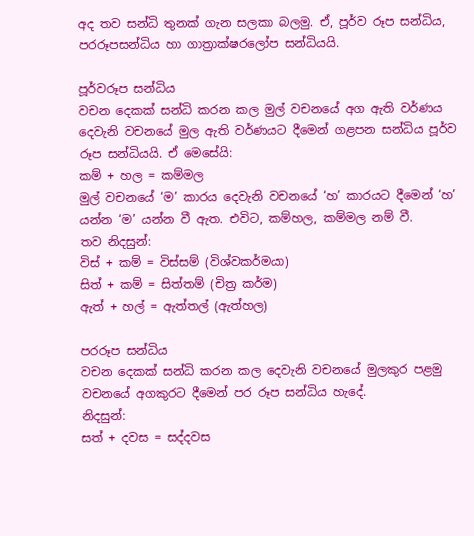අද තව සන්ධි තුනක් ගැන සලකා බලමු. ඒ, පූර්ව රූප සන්ධිය, පරරූපසන්ධිය හා ගාත්‍රාක්ෂරලෝප සන්ධියයි.

පූර්වරූප සන්ධිය
වචන දෙකක් සන්ධි කරන කල මුල් වචනයේ අග ඇති වර්ණය දෙවැනි වචනයේ මුල ඇති වර්ණයට දීමෙන් ගළපන සන්ධිය පූර්ව රූප සන්ධියයි. ඒ මෙසේයි:
කම් + හල = කම්මල
මුල් වචනයේ ‘ම’ කාරය දෙවැනි වචනයේ ‘හ’ කාරයට දීමෙන් ‘හ’ යන්න ‘ම’ යන්න වී ඇත. එවිට, කම්හල, කම්මල නම් වී.
තව නිදසුන්:
විස් + කම් = විස්සම් (විශ්වකර්මයා)
සිත් + කම් = සිත්තම් (චිත්‍ර කර්ම)
ඇත් + හල් = ඇත්තල් (ඇත්හල)

පරරූප සන්ධිය
වචන දෙකක් සන්ධි කරන කල දෙවැනි වචනයේ මුලකුර පළමු වචනයේ අගකුරට දීමෙන් පර රූප සන්ධිය හැදේ.
නිදසුන්:
සත් + දවස = සද්දවස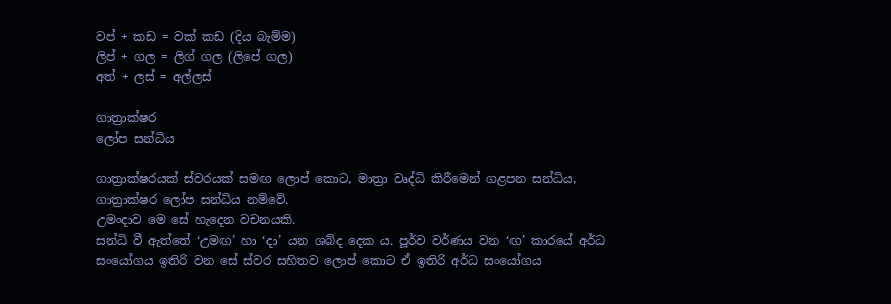වප් + කඩ = වක් කඩ (දිය බැම්ම)
ලිප් + ගල = ලිග් ගල (ලිපේ ගල)
අත් + ලස් = අල්ලස්

ගාත්‍රාක්ෂර
ලෝප සන්ධිය

ගාත්‍රාක්ෂරයක් ස්වරයක් සමඟ ලොප් කොට, මාත්‍රා වෘද්ධි කිරීමෙන් ගළපන සන්ධිය, ගාත්‍රාක්ෂර ලෝප සන්ධිය නම්වේ.
උමංදාව මෙ සේ හැදෙන වචනයකි.
සන්ධි වී ඇත්තේ ‘උමඟ’ හා ‘දා’ යන ශබ්ද දෙක ය. පූර්ව වර්ණය වන ‘ඟ’ කාරයේ අර්ධ සංයෝගය ඉතිරි වන සේ ස්වර සහිතව ලොප් කොට ඒ ඉතිරි අර්ධ සංයෝගය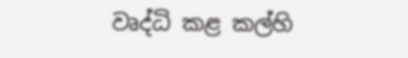වෘද්ධි කළ කල්හි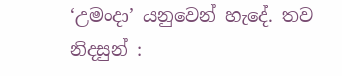‘උමංදා’ යනුවෙන් හැදේ. තව නිදසුන් :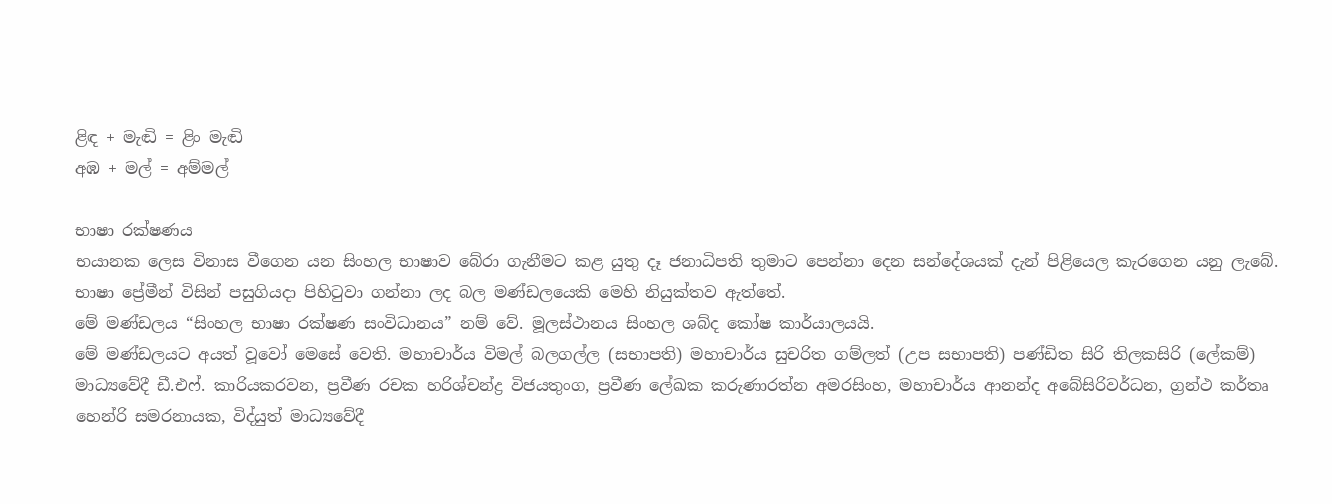ළිඳ + මැඬි = ළිං මැඬි
අඹ + මල් = අම්මල්

භාෂා රක්ෂණය
භයානක ලෙස විනාස වීගෙන යන සිංහල භාෂාව බේරා ගැනීමට කළ යුතු දෑ ජනාධිපති තුමාට පෙන්නා දෙන සන්දේශයක් දැන් පිළියෙල කැරගෙන යනු ලැබේ.
භාෂා ප්‍රේමීන් විසින් පසුගියදා පිහිටුවා ගන්නා ලද බල මණ්ඩලයෙකි මෙහි නියුක්තව ඇත්තේ.
මේ මණ්ඩලය “සිංහල භාෂා රක්ෂණ සංවිධානය” නම් වේ. මූලස්ථානය සිංහල ශබ්ද කෝෂ කාර්යාලයයි.
මේ මණ්ඩලයට අයත් වූවෝ මෙසේ වෙති. මහාචාර්ය විමල් බලගල්ල (සභාපති) මහාචාර්ය සුචරිත ගම්ලත් (උප සභාපති) පණ්ඩිත සිරි තිලකසිරි (ලේකම්) මාධ්‍යවේදී ඩී.එෆ්. කාරියකරවන, ප්‍රවීණ රචක හරිශ්චන්ද්‍ර විජයතුංග, ප්‍රවීණ ලේඛක කරුණාරත්න අමරසිංහ, මහාචාර්ය ආනන්ද අබේසිරිවර්ධන, ග්‍රන්ථ කර්තෘ හෙන්රි සමරනායක, විද්යුත් මාධ්‍යවේදී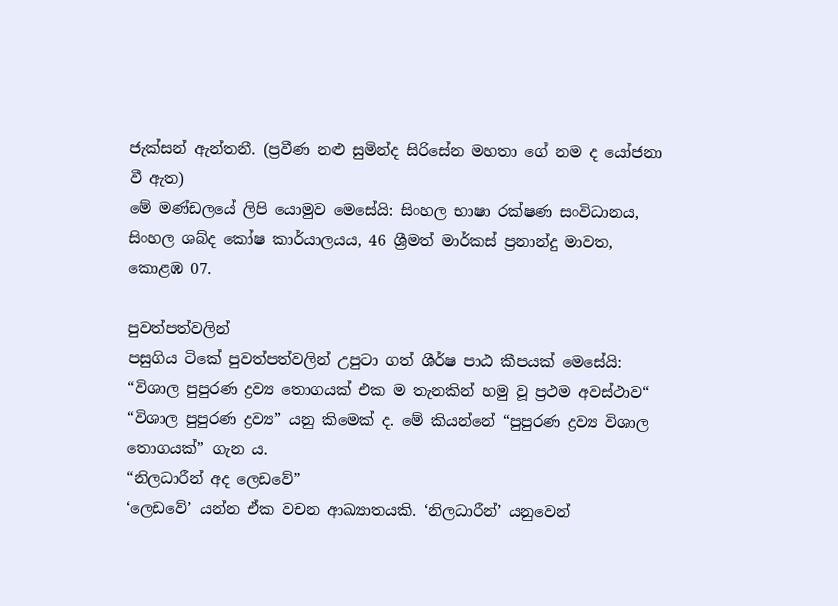ජැක්සන් ඇන්තනී. (ප්‍රවීණ නළු සුමින්ද සිරිසේන මහතා ගේ නම ද යෝජනා වී ඇත)
මේ මණ්ඩලයේ ලිපි යොමුව මෙසේයි: සිංහල භාෂා රක්ෂණ සංවිධානය, සිංහල ශබ්ද කෝෂ කාර්යාලයය, 46 ශ්‍රීමත් මාර්කස් ප්‍රනාන්දු මාවත, කොළඹ 07.

පුවත්පත්වලින්
පසුගිය ටිකේ පුවත්පත්වලින් උපුටා ගත් ශීර්ෂ පාඨ කීපයක් මෙසේයි:
“විශාල පුපුරණ ද්‍රව්‍ය තොගයක් එක ම තැනකින් හමු වූ ප්‍රථම අවස්ථාව“
“විශාල පුපුරණ ද්‍රව්‍ය” යනු කිමෙක් ද. මේ කියන්නේ “පුපුරණ ද්‍රව්‍ය විශාල තොගයක්” ගැන ය.
“නිලධාරීන් අද ලෙඩවේ”
‘ලෙඩවේ’ යන්න ඒක වචන ආඛ්‍යාතයකි. ‘නිලධාරීන්’ යනුවෙන්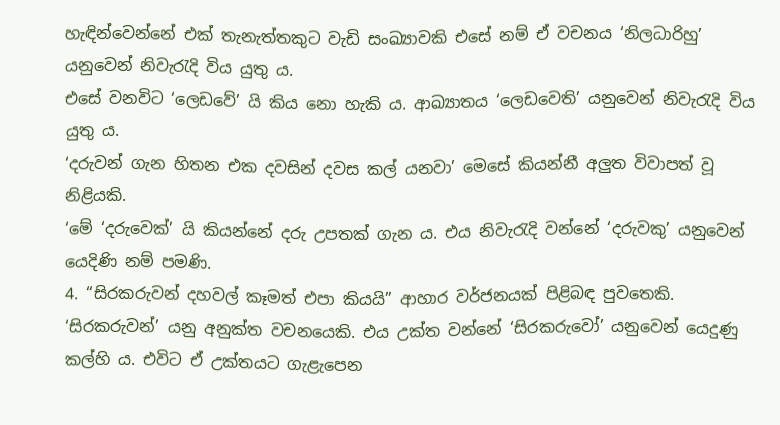හැඳින්වෙන්නේ එක් තැනැත්තකුට වැඩි සංඛ්‍යාවකි එසේ නම් ඒ වචනය ‘නිලධාරිහු’ යනුවෙන් නිවැරැදි විය යුතු ය.
එසේ වනවිට ‘ලෙඩවේ’ යි කිය නො හැකි ය. ආඛ්‍යාතය ‘ලෙඩවෙති’ යනුවෙන් නිවැරැදි විය යුතු ය.
‘දරුවන් ගැන හිතන එක දවසින් දවස කල් යනවා’ මෙසේ කියන්නී අලුත විවාපත් වූ නිළියකි.
‘මේ ‘දරුවෙක්’ යි කියන්නේ දරු උපතක් ගැන ය. එය නිවැරැදි වන්නේ ‘දරුවකු’ යනුවෙන් යෙදිණි නම් පමණි.
4. “සිරකරුවන් දහවල් කෑමත් එපා කියයි” ආහාර වර්ජනයක් පිළිබඳ පුවතෙකි.
‘සිරකරුවන්’ යනු අනුක්ත වචනයෙකි. එය උක්ත වන්නේ ‘සිරකරුවෝ’ යනුවෙන් යෙදුණු කල්හි ය. එවිට ඒ උක්තයට ගැළැපෙන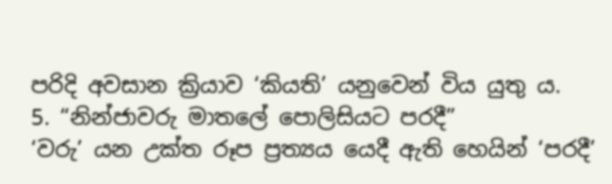පරිදි අවසාන ක්‍රියාව ‘කියති’ යනුවෙන් විය යුතු ය.
5. “නින්ජාවරු මාතලේ පොලිසියට පරදී”
‘වරු’ යන උක්ත රූප ප්‍රත්‍යය යෙදී ඇති හෙයින් ‘පරදී’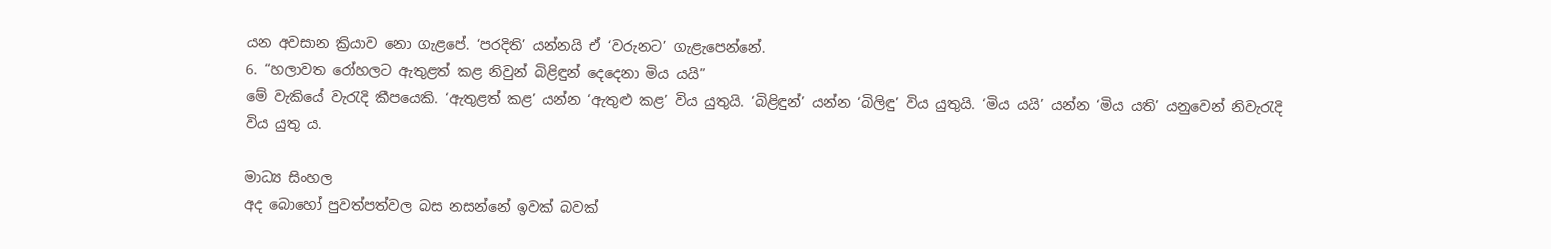යන අවසාන ක්‍රියාව නො ගැළපේ. ‘පරදිති’ යන්නයි ඒ ‘වරුනට’ ගැළැපෙන්නේ.
6. “හලාවත රෝහලට ඇතුළත් කළ නිවුන් බිළිඳුන් දෙදෙනා මිය යයි”
මේ වැකියේ වැරැදි කීපයෙකි. ‘ඇතුළත් කළ’ යන්න ‘ඇතුළු කළ’ විය යුතුයි. ‘බිළිඳුන්’ යන්න ‘බිලිඳු’ විය යුතුයි. ‘මිය යයි’ යන්න ‘මිය යති’ යනුවෙන් නිවැරැදි විය යුතු ය.

මාධ්‍ය සිංහල
අද බොහෝ පුවත්පත්වල බස නසන්නේ ඉවක් බවක්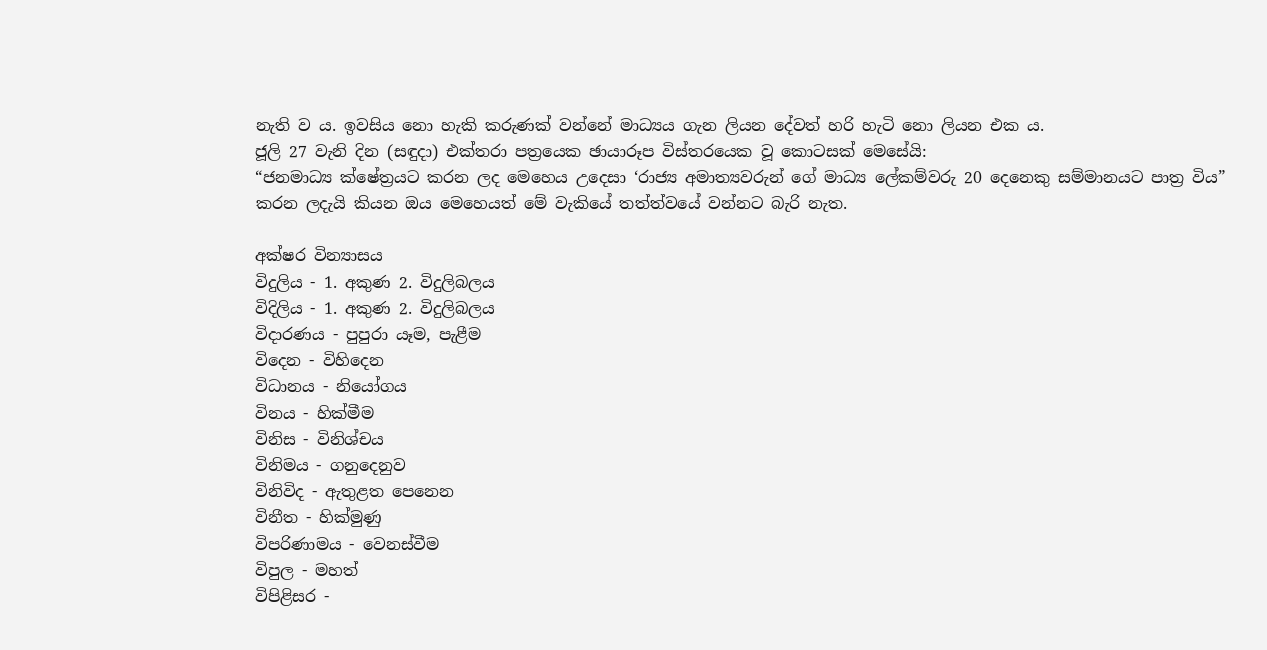නැති ව ය. ඉවසිය නො හැකි කරුණක් වන්නේ මාධ්‍යය ගැන ලියන දේවත් හරි හැටි නො ලියන එක ය.
ජූලි 27 වැනි දින (සඳුදා) එක්තරා පත්‍රයෙක ඡායාරූප විස්තරයෙක වූ කොටසක් මෙසේයි:
“ජනමාධ්‍ය ක්ෂේත්‍රයට කරන ලද මෙහෙය උදෙසා ‘රාජ්‍ය අමාත්‍යවරුන් ගේ මාධ්‍ය ලේකම්වරු 20 දෙනෙකු සම්මානයට පාත්‍ර විය”
කරන ලදැයි කියන ඔය මෙහෙයත් මේ වැකියේ තත්ත්වයේ වන්නට බැරි නැත.

අක්ෂර වින්‍යාසය
විදුලිය - 1. අකුණ 2. විදුලිබලය
විදිලිය - 1. අකුණ 2. විදුලිබලය
විදාරණය - පුපුරා යෑම, පැළීම
විදෙන - විහිදෙන
විධානය - නියෝගය
විනය - හික්මීම
විනිස - විනිශ්චය
විනිමය - ගනුදෙනුව
විනිවිද - ඇතුළත පෙනෙන
විනීත - හික්මුණු
විපරිණාමය - වෙනස්වීම
විපුල - මහත්
විපිළිසර -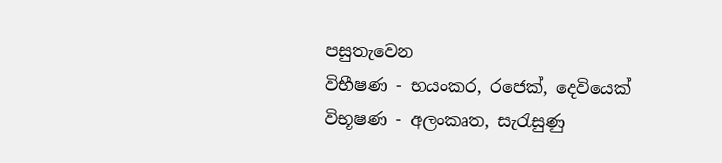පසුතැවෙන
විභීෂණ - භයංකර, රජෙක්, දෙවියෙක්
විභූෂණ - අලංකෘත, සැරැසුණු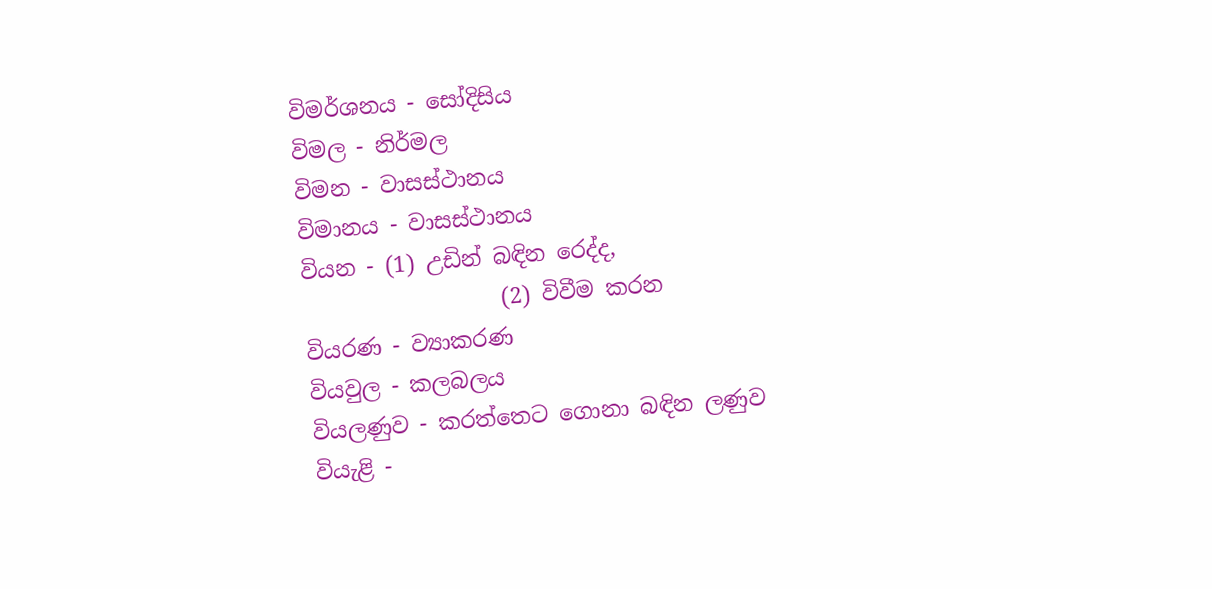විමර්ශනය - සෝදිසිය
විමල - නිර්මල
විමන - වාසස්ථානය
විමානය - වාසස්ථානය
වියන - (1) උඩින් බඳින රෙද්ද,
                  (2) විවීම කරන
වියරණ - ව්‍යාකරණ
වියවුල - කලබලය
වියලණුව - කරත්තෙට ගොනා බඳින ලණුව
වියැළි -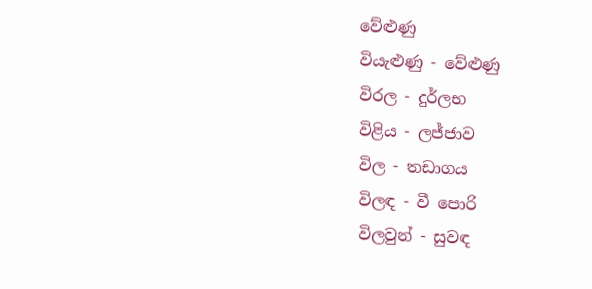වේළුණු
වියැළුණු - වේළුණු
විරල - දුර්ලභ
විළිය - ලජ්ජාව
විල - තඩාගය
විලඳ - වී පොරි
විලවුන් - සුවඳ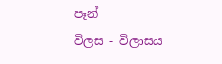පෑන්
විලස - විලාසය